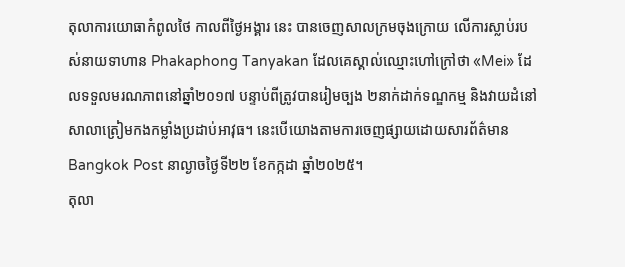តុលាការយោធាកំពូលថៃ កាលពីថ្ងៃអង្គារ នេះ បានចេញសាលក្រមចុងក្រោយ លើការស្លាប់របស់នាយទាហាន Phakaphong Tanyakan ដែលគេស្គាល់ឈ្មោះហៅក្រៅថា «Mei» ដែលទទួលមរណភាពនៅឆ្នាំ២០១៧ បន្ទាប់ពីត្រូវបានរៀមច្បង ២នាក់ដាក់ទណ្ឌកម្ម និងវាយដំនៅសាលាត្រៀមកងកម្លាំងប្រដាប់អាវុធ។ នេះបើយោងតាមការចេញផ្សាយដោយសារព័ត៌មាន Bangkok Post នាល្ងាចថ្ងៃទី២២ ខែកក្កដា ឆ្នាំ២០២៥។
តុលា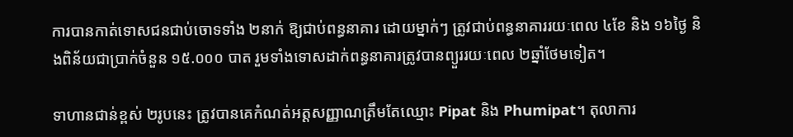ការបានកាត់ទោសជនជាប់ចោទទាំង ២នាក់ ឱ្យជាប់ពន្ធនាគារ ដោយម្នាក់ៗ ត្រូវជាប់ពន្ធនាគាររយៈពេល ៤ខែ និង ១៦ថ្ងៃ និងពិន័យជាប្រាក់ចំនួន ១៥.០០០ បាត រួមទាំងទោសដាក់ពន្ធនាគារត្រូវបានព្យួររយៈពេល ២ឆ្នាំថែមទៀត។

ទាហានជាន់ខ្ពស់ ២រូបនេះ ត្រូវបានគេកំណត់អត្តសញ្ញាណត្រឹមតែឈ្មោះ Pipat និង Phumipat។ តុលាការ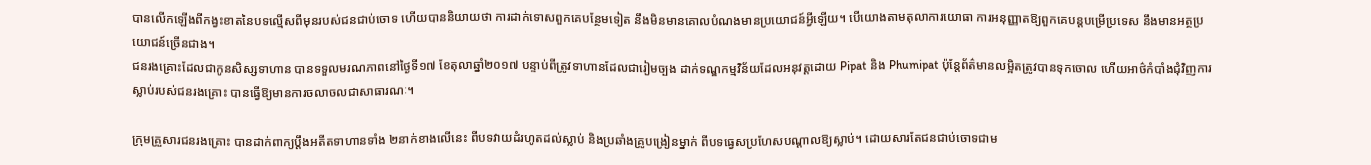បានលើកឡើងពីកង្វះខាតនៃបទល្មើសពីមុនរបស់ជនជាប់ចោទ ហើយបាននិយាយថា ការដាក់ទោសពួកគេបន្ថែមទៀត នឹងមិនមានគោលបំណងមានប្រយោជន៍អ្វីឡើយ។ បើយោងតាមតុលាការយោធា ការអនុញ្ញាតឱ្យពួកគេបន្ដបម្រើប្រទេស នឹងមានអត្ថប្រយោជន៍ច្រើនជាង។
ជនរងគ្រោះដែលជាកូនសិស្សទាហាន បានទទួលមរណភាពនៅថ្ងៃទី១៧ ខែតុលាឆ្នាំ២០១៧ បន្ទាប់ពីត្រូវទាហានដែលជារៀមច្បង ដាក់ទណ្ឌកម្មវិន័យដែលអនុវត្តដោយ Pipat និង Phumipat ប៉ុន្តែព័ត៌មានលម្អិតត្រូវបានទុកចោល ហើយអាថ៌កំបាំងជុំវិញការស្លាប់របស់ជនរងគ្រោះ បានធ្វើឱ្យមានការចលាចលជាសាធារណៈ។

ក្រុមគ្រួសារជនរងគ្រោះ បានដាក់ពាក្យប្ដឹងអតីតទាហានទាំង ២នាក់ខាងលើនេះ ពីបទវាយដំរហូតដល់ស្លាប់ និងប្រឆាំងគ្រូបង្រៀនម្នាក់ ពីបទធ្វេសប្រហែសបណ្ដាលឱ្យស្លាប់។ ដោយសារតែជនជាប់ចោទជាម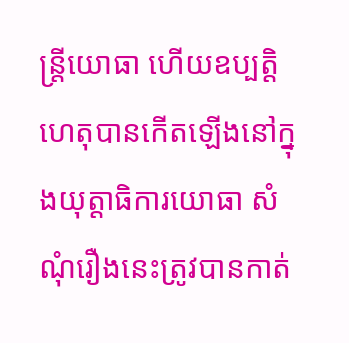ន្ត្រីយោធា ហើយឧប្បត្តិហេតុបានកើតឡើងនៅក្នុងយុត្តាធិការយោធា សំណុំរឿងនេះត្រូវបានកាត់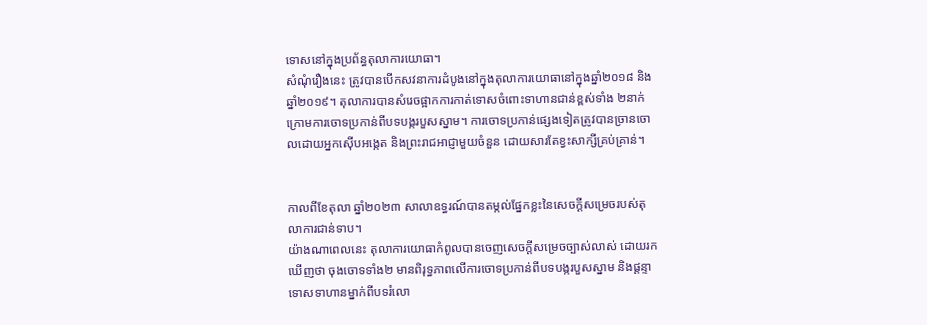ទោសនៅក្នុងប្រព័ន្ធតុលាការយោធា។
សំណុំរឿងនេះ ត្រូវបានបើកសវនាការដំបូងនៅក្នុងតុលាការយោធានៅក្នុងឆ្នាំ២០១៨ និងឆ្នាំ២០១៩។ តុលាការបានសំរេចផ្អាកការកាត់ទោសចំពោះទាហានជាន់ខ្ពស់ទាំង ២នាក់ ក្រោមការចោទប្រកាន់ពីបទបង្ករបួសស្នាម។ ការចោទប្រកាន់ផ្សេងទៀតត្រូវបានច្រានចោលដោយអ្នកស៊ើបអង្កេត និងព្រះរាជអាជ្ញាមួយចំនួន ដោយសារតែខ្វះសាក្សីគ្រប់គ្រាន់។


កាលពីខែតុលា ឆ្នាំ២០២៣ សាលាឧទ្ធរណ៍បានតម្កល់ផ្នែកខ្លះនៃសេចក្តីសម្រេចរបស់តុលាការជាន់ទាប។
យ៉ាងណាពេលនេះ តុលាការយោធាកំពូលបានចេញសេចក្តីសម្រេចច្បាស់លាស់ ដោយរកឃើញថា ចុងចោទទាំង២ មានពិរុទ្ធភាពលើការចោទប្រកាន់ពីបទបង្ករបួសស្នាម និងផ្តន្ទាទោសទាហានម្នាក់ពីបទរំលោ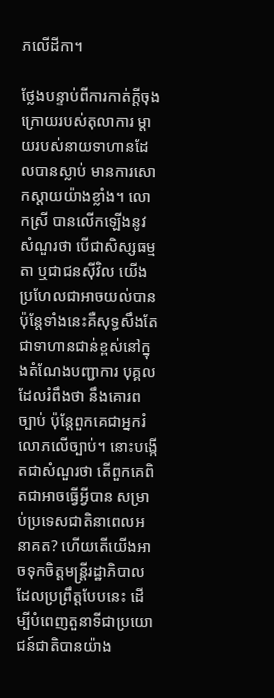ភលើដីកា។

ថ្លែងបន្ទាប់ពីការកាត់ក្តីចុងក្រោយរបស់តុលាការ ម្តាយរបស់នាយទាហានដែលបានស្លាប់ មានការសោកស្ដាយយ៉ាងខ្លាំង។ លោកស្រី បានលើកឡើងនូវសំណួរថា បើជាសិស្សធម្មតា ឬជាជនស៊ីវិល យើងប្រហែលជាអាចយល់បាន ប៉ុន្ដែទាំងនេះគឺសុទ្ធសឹងតែជាទាហានជាន់ខ្ពស់នៅក្នុងតំណែងបញ្ជាការ បុគ្គលដែលរំពឹងថា នឹងគោរពច្បាប់ ប៉ុន្តែពួកគេជាអ្នករំលោភលើច្បាប់។ នោះបង្កើតជាសំណួរថា តើពួកគេពិតជាអាចធ្វើអ្វីបាន សម្រាប់ប្រទេសជាតិនាពេលអនាគត? ហើយតើយើងអាចទុកចិត្តមន្ត្រីរដ្ឋាភិបាលដែលប្រព្រឹត្តបែបនេះ ដើម្បីបំពេញតួនាទីជាប្រយោជន៍ជាតិបានយ៉ាង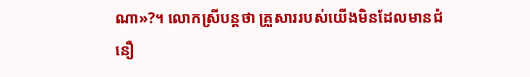ណា»?។ លោកស្រីបន្ដថា គ្រួសាររបស់យើងមិនដែលមានជំនឿ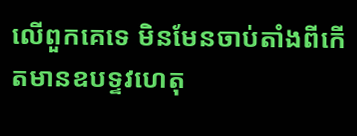លើពួកគេទេ មិនមែនចាប់តាំងពីកើតមានឧបទ្ទវហេតុ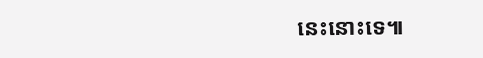នេះនោះទេ៕